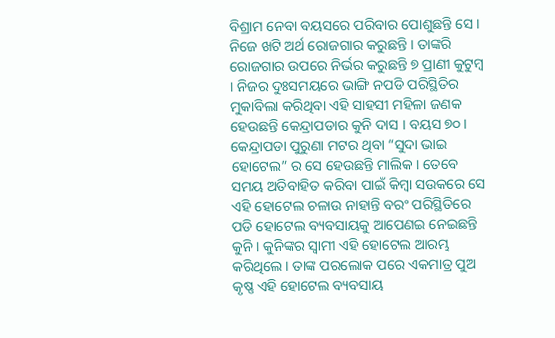ବିଶ୍ରାମ ନେବା ବୟସରେ ପରିବାର ପୋଶୁଛନ୍ତି ସେ । ନିଜେ ଖଟି ଅର୍ଥ ରୋଜଗାର କରୁଛନ୍ତି । ତାଙ୍କରି ରୋଜଗାର ଉପରେ ନିର୍ଭର କରୁଛନ୍ତି ୭ ପ୍ରାଣୀ କୁଟୁମ୍ବ । ନିଜର ଦୁଃସମୟରେ ଭାଙ୍ଗି ନପଡି ପରିସ୍ଥିତିର ମୁକାବିଲା କରିଥିବା ଏହି ସାହସୀ ମହିଳା ଜଣକ ହେଉଛନ୍ତି କେନ୍ଦ୍ରାପଡାର କୁନି ଦାସ । ବୟସ ୭୦ । କେନ୍ଦ୍ରାପଡା ପୁରୁଣା ମଟର ଥିବା “ସୁଦା ଭାଇ ହୋଟେଲ” ର ସେ ହେଉଛନ୍ତି ମାଲିକ । ତେବେ ସମୟ ଅତିବାହିତ କରିବା ପାଇଁ କିମ୍ବା ସଉକରେ ସେ ଏହି ହୋଟେଲ ଚଳାଉ ନାହାନ୍ତି ବରଂ ପରିସ୍ଥିତିରେ ପଡି ହୋଟେଲ ବ୍ୟବସାୟକୁ ଆପେଣଇ ନେଇଛନ୍ତି କୁନି । କୁନିଙ୍କର ସ୍ୱାମୀ ଏହି ହୋଟେଲ ଆରମ୍ଭ କରିଥିଲେ । ତାଙ୍କ ପରଲୋକ ପରେ ଏକମାତ୍ର ପୁଅ କୃଷ୍ଣ ଏହି ହୋଟେଲ ବ୍ୟବସାୟ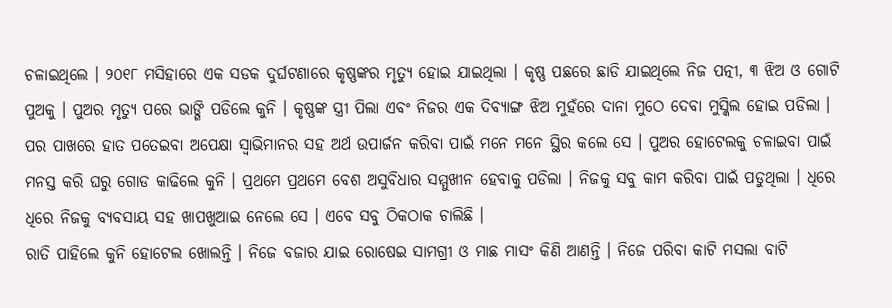ଚଳାଇଥିଲେ । ୨୦୧୮ ମସିହାରେ ଏକ ସଡକ ଦୁର୍ଘଟଣାରେ କୃଷ୍ଣଙ୍କର ମୃତ୍ୟୁ ହୋଇ ଯାଇଥିଲା । କୃଷ୍ଣ ପଛରେ ଛାଡି ଯାଇଥିଲେ ନିଜ ପତ୍ନୀ, ୩ ଝିଅ ଓ ଗୋଟି ପୁଅକୁ । ପୁଅର ମୃତ୍ୟୁ ପରେ ଭାଙ୍ଗି ପଡିଲେ କୁନି । କୃଷ୍ଣଙ୍କ ସ୍ତ୍ରୀ ପିଲା ଏବଂ ନିଜର ଏକ ଦିବ୍ୟାଙ୍ଗ ଝିଅ ମୁହଁରେ ଦାନା ମୁଠେ ଦେବା ମୁସ୍କିଲ ହୋଇ ପଡିଲା । ପର ପାଖରେ ହାତ ପତେଇବା ଅପେକ୍ଷା ସ୍ୱାଭିମାନର ସହ ଅର୍ଥ ଉପାର୍ଜନ କରିବା ପାଇଁ ମନେ ମନେ ସ୍ଥିର କଲେ ସେ । ପୁଅର ହୋଟେଲକୁ ଚଳାଇବା ପାଇଁ ମନସ୍ତ କରି ଘରୁ ଗୋଡ କାଢିଲେ କୁନି । ପ୍ରଥମେ ପ୍ରଥମେ ବେଶ ଅସୁବିଧାର ସମ୍ମୁଖୀନ ହେବାକୁ ପଡିଲା । ନିଜକୁ ସବୁ କାମ କରିବା ପାଇଁ ପଡୁଥିଲା । ଧିରେ ଧିରେ ନିଜକୁ ବ୍ୟବସାୟ ସହ ଖାପଖୁଆଇ ନେଲେ ସେ । ଏବେ ସବୁ ଠିକଠାକ ଚାଲିଛି ।
ରାତି ପାହିଲେ କୁନି ହୋଟେଲ ଖୋଲନ୍ତି । ନିଜେ ବଜାର ଯାଇ ରୋଷେଇ ସାମଗ୍ରୀ ଓ ମାଛ ମାସଂ କିଣି ଆଣନ୍ତି । ନିଜେ ପରିବା କାଟି ମସଲା ବାଟି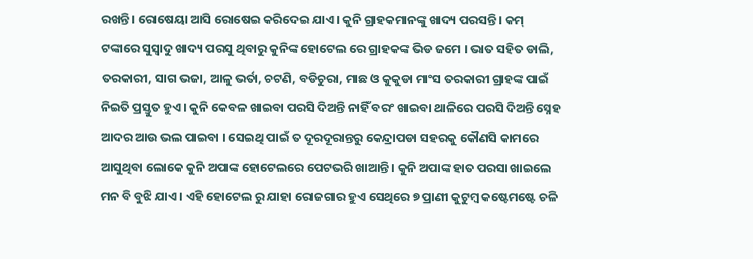ରଖନ୍ତି । ରୋଷେୟା ଆସି ରୋଷେଇ କରିଦେଇ ଯାଏ । କୁନି ଗ୍ରାହକମାନଙ୍କୁ ଖାଦ୍ୟ ପରସନ୍ତି । କମ୍ ଟଙ୍କାରେ ସୁସ୍ୱାଦୁ ଖାଦ୍ୟ ପରସୁ ଥିବାରୁ କୁନିଙ୍କ ହୋଟେଲ ରେ ଗ୍ରାହକଙ୍କ ଭିଡ ଜମେ । ଭାତ ସହିତ ଡାଲି, ତରକାରୀ, ସାଗ ଭଜା, ଆଳୁ ଭର୍ତା, ଚଟଣି, ବଡିଚୁରା, ମାଛ ଓ କୁକୁଡା ମାଂସ ତରକାରୀ ଗ୍ରାହଙ୍କ ପାଇଁ ନିଇତି ପ୍ରସ୍ତୁତ ହୁଏ । କୁନି କେବଳ ଖାଇବା ପରସି ଦିଅନ୍ତି ନାହିଁ ବରଂ ଖାଇବା ଥାଳିରେ ପରସି ଦିଅନ୍ତି ସ୍ନେହ ଆଦର ଆଉ ଭଲ ପାଇବା । ସେଇଥି ପାଇଁ ତ ଦୂରଦୂରାନ୍ତରୁ କେନ୍ଦ୍ରାପଡା ସହରକୁ କୌଣସି କାମରେ ଆସୁଥିବା ଲୋକେ କୁନି ଅପାଙ୍କ ହୋଟେଲରେ ପେଟଭରି ଖାଆନ୍ତି । କୁନି ଅପାଙ୍କ ହାତ ପରସା ଖାଇଲେ ମନ ବି ବୁଝି ଯାଏ । ଏହି ହୋଟେଲ ରୁ ଯାହା ରୋଜଗାର ହୁଏ ସେଥିରେ ୭ ପ୍ରାଣୀ କୁଟୁମ୍ବ କଷ୍ଟେମଷ୍ଟେ ଚଳି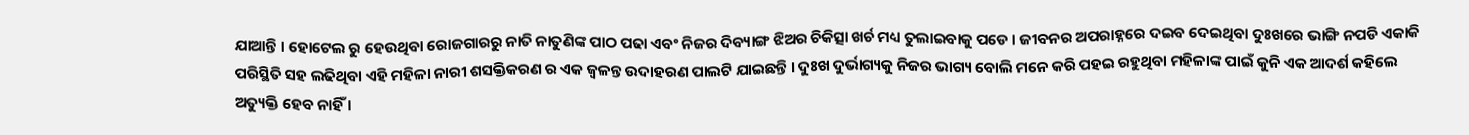ଯାଆନ୍ତି । ହୋଟେଲ ରୁ ହେଉଥିବା ରୋଜଗାରରୁ ନାତି ନାତୁଣିଙ୍କ ପାଠ ପଢା ଏବଂ ନିଜର ଦିବ୍ୟାଙ୍ଗ ଝିଅର ଚିକିତ୍ସା ଖର୍ଚ ମଧ୍ୟ ତୁଲାଇବାକୁ ପଡେ । ଜୀବନର ଅପରାହ୍ନରେ ଦଇବ ଦେଇଥିବା ଦୁଃଖରେ ଭାଙ୍ଗି ନପଡି ଏକାକି ପରିସ୍ଥିତି ସହ ଲଢିଥିବା ଏହି ମହିଳା ନାରୀ ଶସକ୍ତିକରଣ ର ଏକ ଜ୍ୱଳନ୍ତ ଉଦାହରଣ ପାଲଟି ଯାଇଛନ୍ତି । ଦୁଃଖ ଦୁର୍ଭାଗ୍ୟକୁ ନିଜର ଭାଗ୍ୟ ବୋଲି ମନେ କରି ପହଇ ରହୁଥିବା ମହିଳାଙ୍କ ପାଇଁ କୁନି ଏକ ଆଦର୍ଶ କହିଲେ ଅତ୍ୟୁକ୍ତି ହେବ ନାହିଁ ।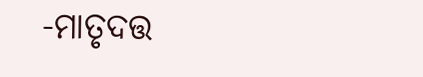-ମାତୃଦତ୍ତ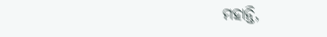ମହାନ୍ତି,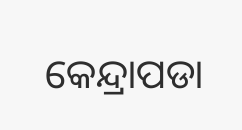କେନ୍ଦ୍ରାପଡା